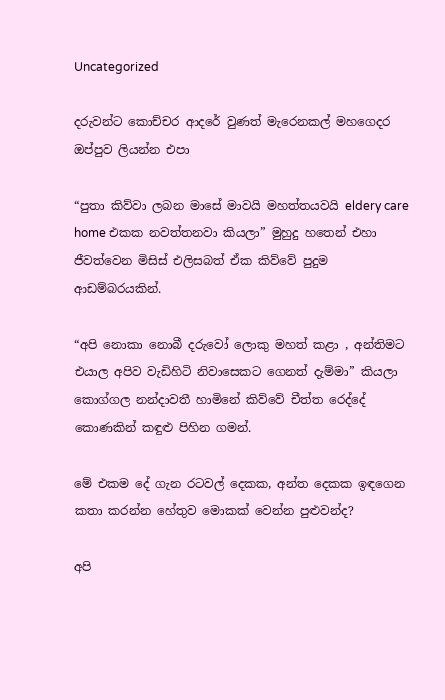Uncategorized

දරුවන්ට කොච්චර ආදරේ වුණත් මැරෙනකල් මහගෙදර ඔප්පුව ලියන්න එපා

“පුතා කිව්වා ලබන මාසේ මාවයි මහත්තයවයි eldery care home එකක නවත්තනවා කියලා” මුහුදු හතෙන් එහා ජීවත්වෙන මිසිස් එලිසබත් ඒක කිව්වේ පුදුම ආඩම්බරයකින්.

“අපි නොකා නොබී දරුවෝ ලොකු මහත් කළා , අන්තිමට එයාල අපිව වැඩිහිටි නිවාසෙකට ගෙනත් දැම්මා” කියලා කොග්ගල නන්දාවතී හාමිනේ කිව්වේ චීත්ත රෙද්දේ කොණකින් කඳුළු පිහින ගමන්.

මේ එකම දේ ගැන රටවල් දෙකක, අන්ත දෙකක ඉඳගෙන කතා කරන්න හේතුව මොකක් වෙන්න පුළුවන්ද?

අපි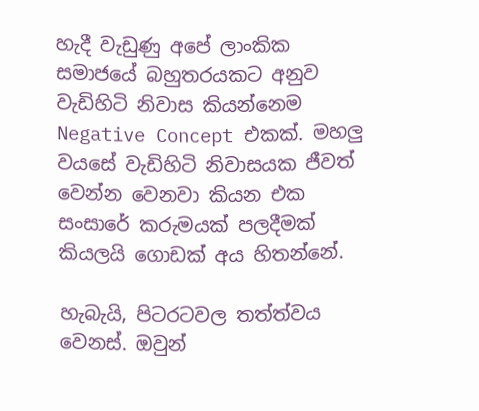හැදී වැඩුණු අපේ ලාංකික සමාජයේ බහුතරයකට අනුව වැඩිහිටි නිවාස කියන්නෙම Negative Concept එකක්. මහලු වයසේ වැඩිහිටි නිවාසයක ජීවත් වෙන්න වෙනවා කියන එක  සංසාරේ කරුමයක් පලදීමක් කියලයි ගොඩක් අය හිතන්නේ.

හැබැයි, පිටරටවල තත්ත්වය වෙනස්. ඔවුන්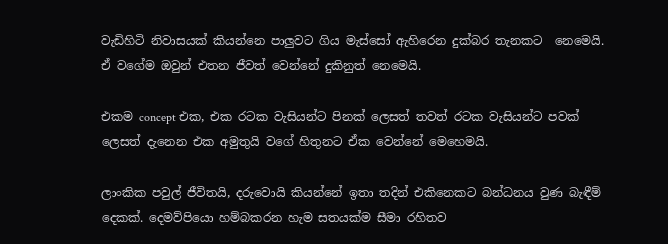වැඩිහිටි නිවාසයක් කියන්නෙ පාලුවට ගිය මැස්සෝ ඇහිරෙන දුක්බර තැනකට  නෙමෙයි. ඒ වගේම ඔවුන් එතන ජීවත් වෙන්නේ දුකිනුත් නෙමෙයි.

එකම concept එක, එක රටක වැසියන්ට පිනක් ලෙසත් තවත් රටක වැසියන්ට පවක් ලෙසත් දැනෙන එක අමුතුයි වගේ හිතුනට ඒක වෙන්නේ මෙහෙමයි.

ලාංකික පවුල් ජීවිතයි, දරුවොයි කියන්නේ ඉතා තදින් එකිනෙකට බන්ධනය වුණ බැඳීම් දෙකක්. දෙමව්පියො හම්බකරන හැම සතයක්ම සීමා රහිතව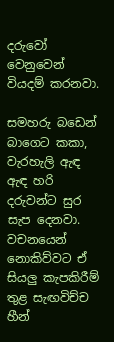දරුවෝ වෙනුවෙන් වියදම් කරනවා.

සමහරු බඩෙන් බාගෙට කකා, වැරහැලි ඇඳ ඇඳ හරි දරුවන්ට සුර සැප දෙනවා. වචනයෙන් නොකිව්වට ඒ සියලු කැපකිරීම් තුළ සැඟවිච්ච හීන්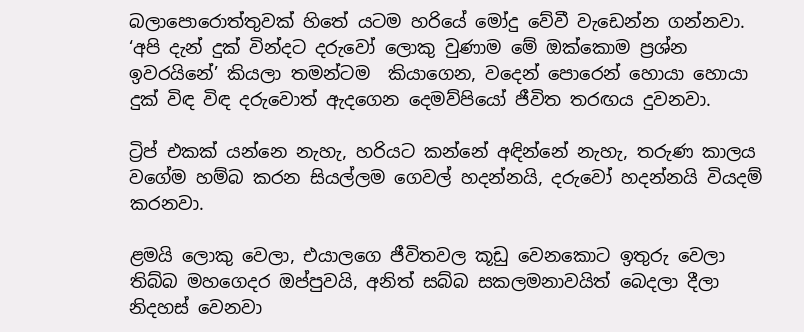බලාපොරොත්තුවක් හිතේ යටම හරියේ මෝදු වේවී වැඩෙන්න ගන්නවා. ‘අපි දැන් දුක් වින්දට දරුවෝ ලොකු වුණාම මේ ඔක්කොම ප්‍රශ්න ඉවරයිනේ’ කියලා තමන්ටම  කියාගෙන, වදෙන් පොරෙන් හොයා හොයා දුක් විඳ විඳ දරුවොත් ඇදගෙන දෙමව්පියෝ ජීවිත තරඟය දුවනවා.

ට්‍රිප් එකක් යන්නෙ නැහැ, හරියට කන්නේ අඳින්නේ නැහැ, තරුණ කාලය වගේම හම්බ කරන සියල්ලම ගෙවල් හදන්නයි, දරුවෝ හදන්නයි වියදම් කරනවා.

ළමයි ලොකු වෙලා, එයාලගෙ ජීවිතවල කූඩු වෙනකොට ඉතුරු වෙලා තිබ්බ මහගෙදර ඔප්පුවයි, අනිත් සබ්බ සකලමනාවයිත් බෙදලා දීලා නිදහස් වෙනවා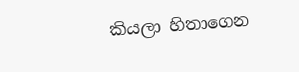කියලා හිතාගෙන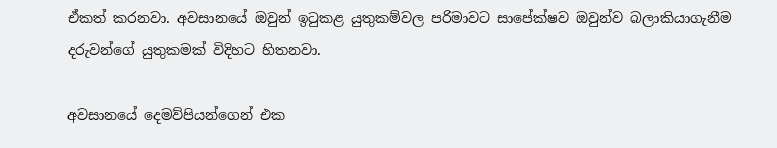ඒකත් කරනවා. අවසානයේ ඔවුන් ඉටුකළ යුතුකම්වල පරිමාවට සාපේක්ෂව ඔවුන්ව බලාකියාගැනීම දරුවන්ගේ යුතුකමක් විදිහට හිතනවා.

අවසානයේ දෙමව්පියන්ගෙන් එක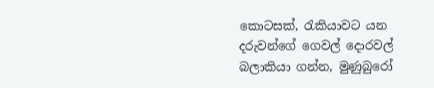කොටසක්, රැකියාවට යන දරුවන්ගේ ගෙවල් දොරවල් බලාකියා ගන්න, මුණුබුරෝ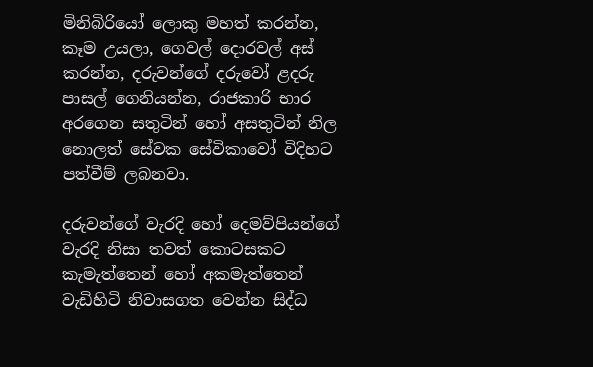මිනිබිරියෝ ලොකු මහත් කරන්න, කෑම උයලා, ගෙවල් දොරවල් අස් කරන්න, දරුවන්ගේ දරුවෝ ළදරු පාසල් ගෙනියන්න, රාජකාරි භාර අරගෙන සතුටින් හෝ අසතුටින් නිල නොලත් සේවක සේවිකාවෝ විදිහට පත්වීම් ලබනවා.

දරුවන්ගේ වැරදි හෝ දෙමව්පියන්ගේ වැරදි නිසා තවත් කොටසකට කැමැත්තෙන් හෝ අකමැත්තෙන් වැඩිහිටි නිවාසගත වෙන්න සිද්ධ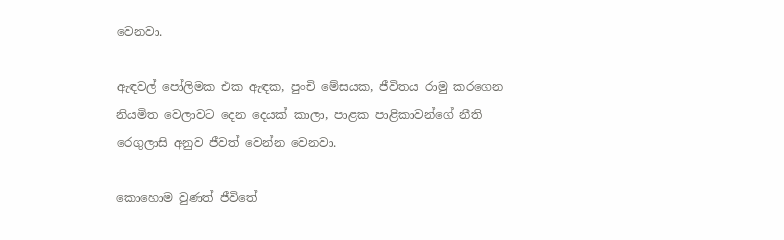වෙනවා.

ඇඳවල් පෝලිමක එක ඇඳක, පුංචි මේසයක, ජීවිතය රාමු කරගෙන නියමිත වෙලාවට දෙන දෙයක් කාලා, පාළක පාළිකාවන්ගේ නීති රෙගුලාසි අනුව ජීවත් වෙන්න වෙනවා.

කොහොම වුණත් ජීවිතේ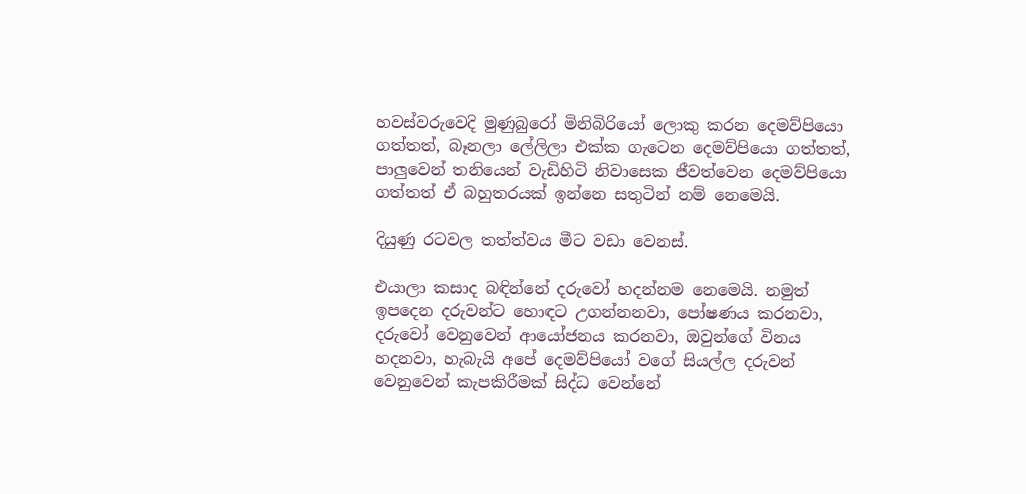හවස්වරුවෙදි මුණුබුරෝ මිනිබිරියෝ ලොකු කරන දෙමව්පියො ගත්තත්, බෑනලා ලේලිලා එක්ක ගැටෙන දෙමව්පියො ගත්තත්, පාලුවෙන් තනියෙන් වැඩිහිටි නිවාසෙක ජීවත්වෙන දෙමව්පියො ගත්තත් ඒ බහුතරයක් ඉන්නෙ සතුටින් නම් නෙමෙයි.

දියුණු රටවල තත්ත්වය මීට වඩා වෙනස්.

එයාලා කසාද බඳින්නේ දරුවෝ හදන්නම නෙමෙයි. නමුත් ඉපදෙන දරුවන්ට හොඳට උගන්නනවා, පෝෂණය කරනවා, දරුවෝ වෙනුවෙන් ආයෝජනය කරනවා, ඔවුන්ගේ විනය හදනවා, හැබැයි අපේ දෙමව්පියෝ වගේ සියල්ල දරුවන් වෙනුවෙන් කැපකිරීමක් සිද්ධ වෙන්නේ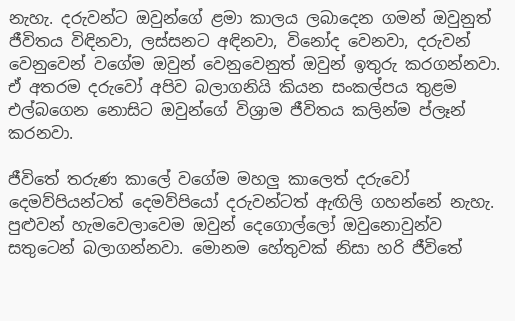නැහැ. දරුවන්ට ඔවුන්ගේ ළමා කාලය ලබාදෙන ගමන් ඔවුනුත් ජීවිතය විඳිනවා, ලස්සනට අඳිනවා, විනෝද වෙනවා, දරුවන් වෙනුවෙන් වගේම ඔවුන් වෙනුවෙනුත් ඔවුන් ඉතුරු කරගන්නවා. ඒ අතරම දරුවෝ අපිව බලාගනියි කියන සංකල්පය තුළම එල්බගෙන නොසිට ඔවුන්ගේ විශ්‍රාම ජීවිතය කලින්ම ප්ලෑන් කරනවා.

ජීවිතේ තරුණ කාලේ වගේම මහලු කාලෙත් දරුවෝ දෙමව්පියන්ටත් දෙමව්පියෝ දරුවන්ටත් ඇඟිලි ගහන්නේ නැහැ. පුළුවන් හැමවෙලාවෙම ඔවුන් දෙගොල්ලෝ ඔවුනොවුන්ව සතුටෙන් බලාගන්නවා. මොනම හේතුවක් නිසා හරි ජීවිතේ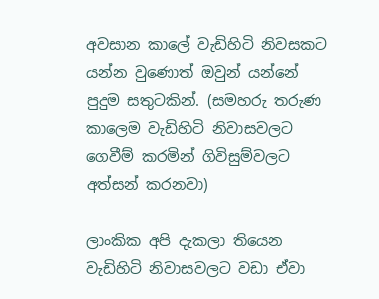අවසාන කාලේ වැඩිහිටි නිවසකට යන්න වුණොත් ඔවුන් යන්නේ පුදුම සතුටකින්. (සමහරු තරුණ කාලෙම වැඩිහිටි නිවාසවලට ගෙවීම් කරමින් ගිවිසුම්වලට අත්සන් කරනවා)

ලාංකික අපි දැකලා තියෙන වැඩිහිටි නිවාසවලට වඩා ඒවා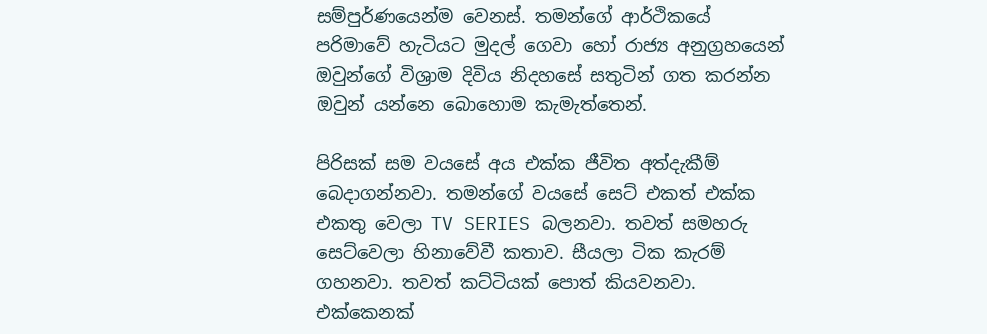සම්පුර්ණයෙන්ම වෙනස්. තමන්ගේ ආර්ථිකයේ පරිමාවේ හැටියට මුදල් ගෙවා හෝ රාජ්‍ය අනුග්‍රහයෙන් ඔවුන්ගේ විශ්‍රාම දිවිය නිදහසේ සතුටින් ගත කරන්න ඔවුන් යන්නෙ බොහොම කැමැත්තෙන්.

පිරිසක් සම වයසේ අය එක්ක ජීවිත අත්දැකීම් බෙදාගන්නවා. තමන්ගේ වයසේ සෙට් එකත් එක්ක එකතු වෙලා TV SERIES බලනවා. තවත් සමහරු සෙට්වෙලා හිනාවේවී කතාව. සීයලා ටික කැරම් ගහනවා. තවත් කට්ටියක් පොත් කියවනවා. එක්කෙනක්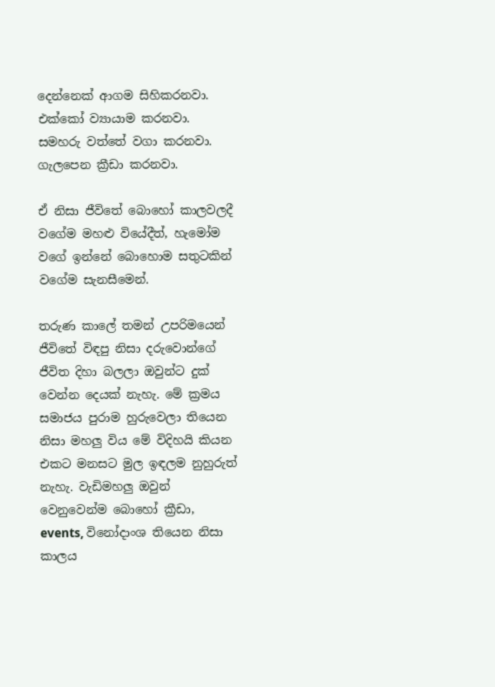දෙන්නෙක් ආගම සිහිකරනවා. එක්කෝ ව්‍යායාම කරනවා. සමහරු වත්තේ වගා කරනවා. ගැලපෙන ක්‍රීඩා කරනවා.

ඒ නිසා ජීවිතේ බොහෝ කාලවලදී වගේම මහළු වියේදීත්, හැමෝම වගේ ඉන්නේ බොහොම සතුටකින් වගේම සැනසීමෙන්.

තරුණ කාලේ තමන් උපරිමයෙන් ජීවිතේ විඳපු නිසා දරුවොන්ගේ ජීවිත දිහා බලලා ඔවුන්ට දුක් වෙන්න දෙයක් නැහැ. මේ ක්‍රමය සමාජය පුරාම හුරුවෙලා තියෙන නිසා මහලු විය මේ විදිහයි කියන එකට මනසට මුල ඉඳලම නුහුරුත් නැහැ. වැඩිමහලු ඔවුන් වෙනුවෙන්ම බොහෝ ක්‍රීඩා, events, විනෝදාංශ තියෙන නිසා කාලය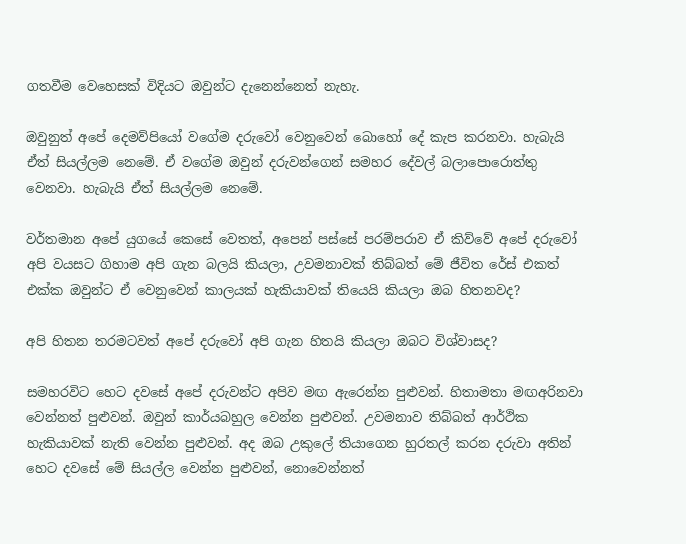ගතවීම වෙහෙසක් විදියට ඔවුන්ට දැනෙන්නෙත් නැහැ.

ඔවුනුත් අපේ දෙමව්පියෝ වගේම දරුවෝ වෙනුවෙන් බොහෝ දේ කැප කරනවා. හැබැයි ඒත් සියල්ලම නෙමේ. ඒ වගේම ඔවුන් දරුවන්ගෙන් සමහර දේවල් බලාපොරොත්තු වෙනවා. හැබැයි ඒත් සියල්ලම නෙමේ.

වර්තමාන අපේ යුගයේ කෙසේ වෙතත්, අපෙන් පස්සේ පරම්පරාව ඒ කිව්වේ අපේ දරුවෝ අපි වයසට ගිහාම අපි ගැන බලයි කියලා, උවමනාවක් තිබ්බත් මේ ජීවිත රේස් එකත් එක්ක ඔවුන්ට ඒ වෙනුවෙන් කාලයක් හැකියාවක් තියෙයි කියලා ඔබ හිතනවද?

අපි හිතන තරමටවත් අපේ දරුවෝ අපි ගැන හිතයි කියලා ඔබට විශ්වාසද?

සමහරවිට හෙට දවසේ අපේ දරුවන්ට අපිව මඟ ඇරෙන්න පුළුවන්. හිතාමතා මඟඅරිනවා වෙන්නත් පුළුවන්. ඔවුන් කාර්යබහුල වෙන්න පුළුවන්. උවමනාව තිබ්බත් ආර්ථික හැකියාවක් නැති වෙන්න පුළුවන්. අද ඔබ උකුලේ තියාගෙන හුරතල් කරන දරුවා අතින් හෙට දවසේ මේ සියල්ල වෙන්න පුළුවන්, නොවෙන්නත්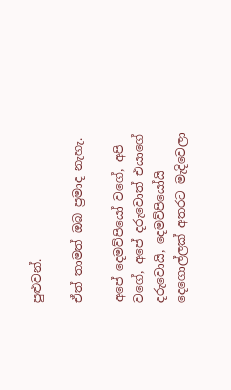පුළුවන්.

ඒත් තාමත් ඔබ ප්‍රමාද නැහැ.

අපේ දෙමව්පියෝ වගේ, අපි වගේ, අපේ දරුවොත් එයාගේ දරුවොයි, දෙමව්පියෝයි දෙගොල්ලක් අතරට මැදිවෙලා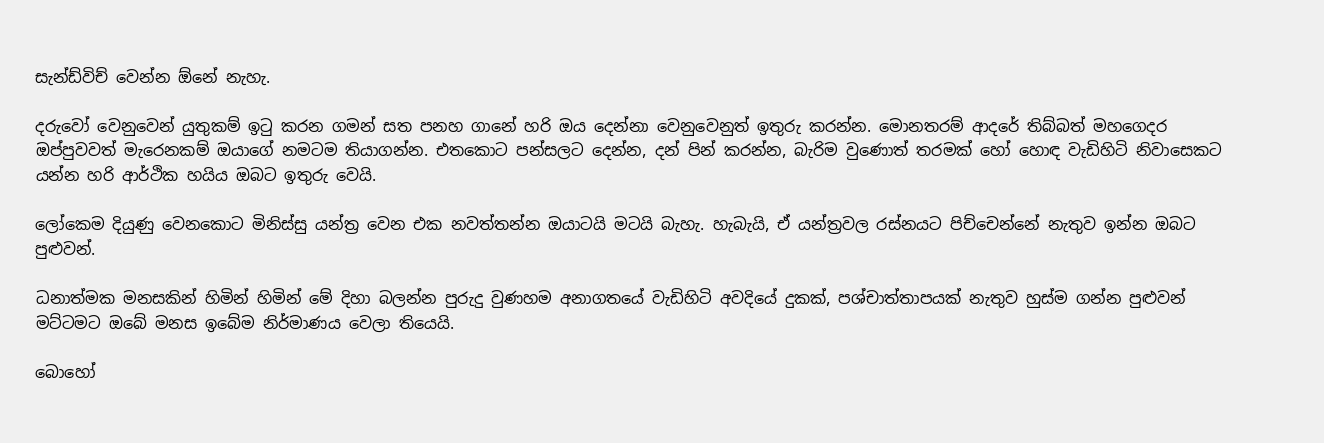සැන්ඩ්විච් වෙන්න ඕනේ නැහැ.

දරුවෝ වෙනුවෙන් යුතුකම් ඉටු කරන ගමන් සත පනහ ගානේ හරි ඔය දෙන්නා වෙනුවෙනුත් ඉතුරු කරන්න. මොනතරම් ආදරේ තිබ්බත් මහගෙදර ඔප්පුවවත් මැරෙනකම් ඔයාගේ නමටම තියාගන්න. එතකොට පන්සලට දෙන්න, දන් පින් කරන්න, බැරිම වුණොත් තරමක් හෝ හොඳ වැඩිහිටි නිවාසෙකට යන්න හරි ආර්ථික හයිය ඔබට ඉතුරු වෙයි.

ලෝකෙම දියුණු වෙනකොට මිනිස්සු යන්ත්‍ර වෙන එක නවත්තන්න ඔයාටයි මටයි බැහැ. හැබැයි, ඒ යන්ත්‍රවල රස්නයට පිච්චෙන්නේ නැතුව ඉන්න ඔබට පුළුවන්.

ධනාත්මක මනසකින් හිමින් හිමින් මේ දිහා බලන්න පුරුදු වුණහම අනාගතයේ වැඩිහිටි අවදියේ දුකක්, පශ්චාත්තාපයක් නැතුව හුස්ම ගන්න පුළුවන් මට්ටමට ඔබේ මනස ඉබේම නිර්මාණය වෙලා තියෙයි.

බොහෝ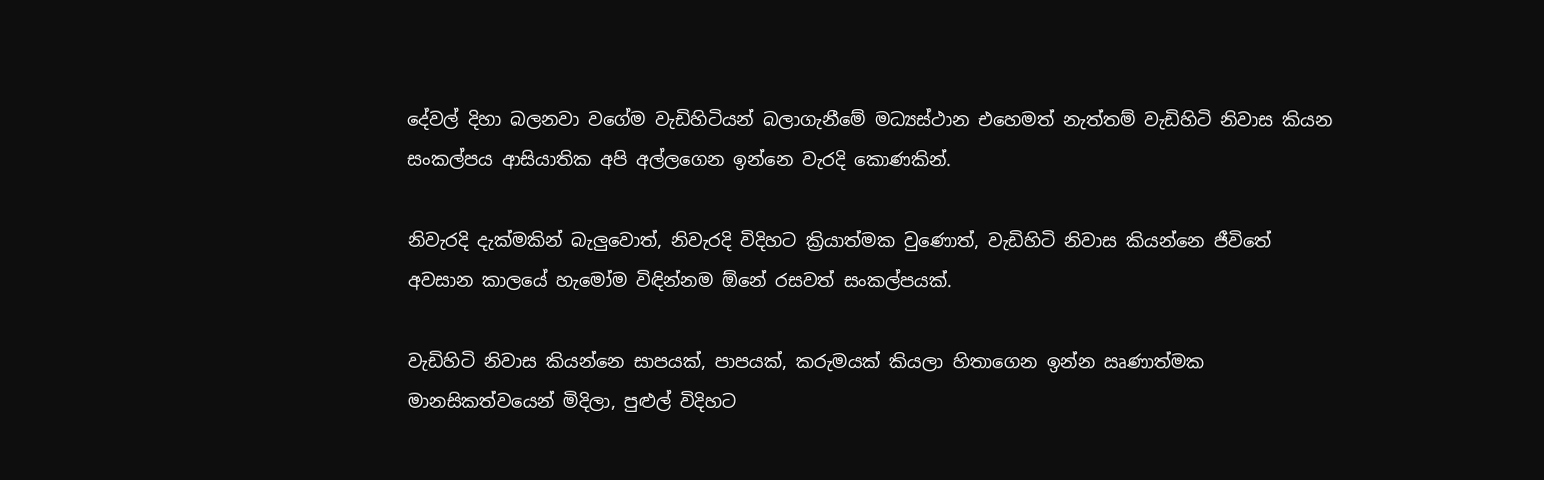දේවල් දිහා බලනවා වගේම වැඩිහිටියන් බලාගැනීමේ මධ්‍යස්ථාන එහෙමත් නැත්තම් වැඩිහිටි නිවාස කියන සංකල්පය ආසියාතික අපි අල්ලගෙන ඉන්නෙ වැරදි කොණකින්.

නිවැරදි දැක්මකින් බැලුවොත්, නිවැරදි විදිහට ක්‍රියාත්මක වුණොත්, වැඩිහිටි නිවාස කියන්නෙ ජීවිතේ අවසාන කාලයේ හැමෝම විඳින්නම ඕනේ රසවත් සංකල්පයක්.

වැඩිහිටි නිවාස කියන්නෙ සාපයක්, පාපයක්, කරුමයක්‌ කියලා හිතාගෙන ඉන්න ඍණාත්මක මානසිකත්වයෙන් මිදිලා, පුළුල් විදිහට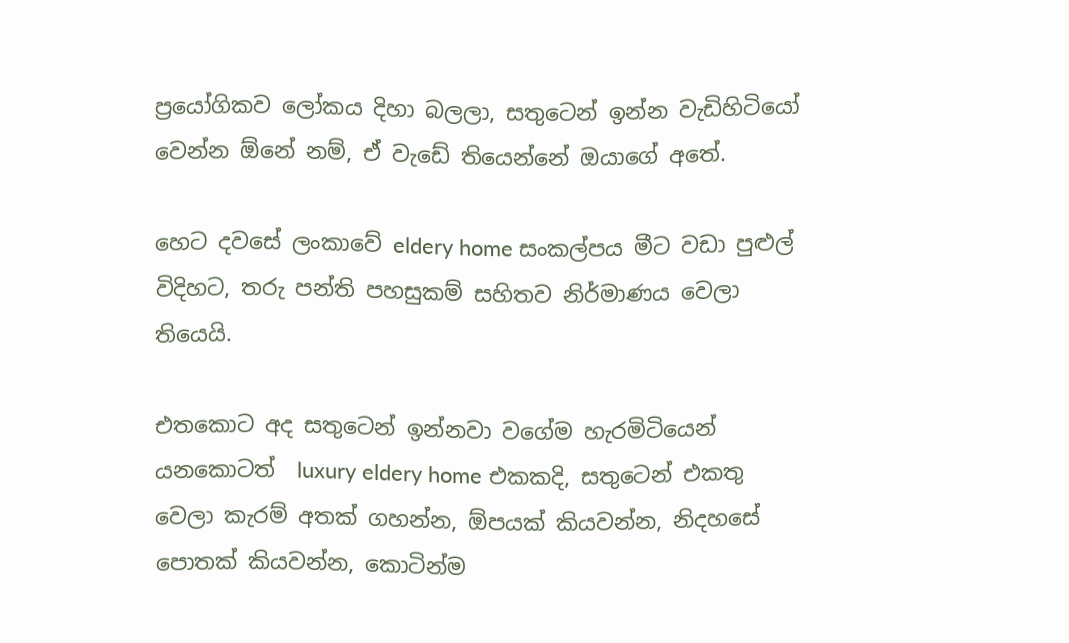ප්‍රයෝගිකව ලෝකය දිහා බලලා, සතුටෙන් ඉන්න වැඩිහිටියෝ වෙන්න ඕනේ නම්, ඒ වැඩේ තියෙන්නේ ඔයාගේ අතේ.

හෙට දවසේ ලංකාවේ eldery home සංකල්පය මීට වඩා පුළුල් විදිහට, තරු පන්ති පහසුකම් සහිතව නිර්මාණය වෙලා තියෙයි.

එතකොට අද සතුටෙන් ඉන්නවා වගේම හැරමිටියෙන් යනකොටත්  luxury eldery home එකකදි, සතුටෙන් එකතු වෙලා කැරම් අතක් ගහන්න, ඕපයක් කියවන්න, නිදහසේ පොතක් කියවන්න, කොටින්ම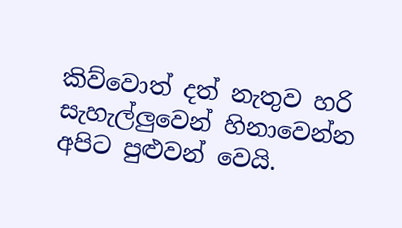කිව්වොත් දත් නැතුව හරි සැහැල්ලුවෙන් හිනාවෙන්න අපිට පුළුවන් වෙයි.